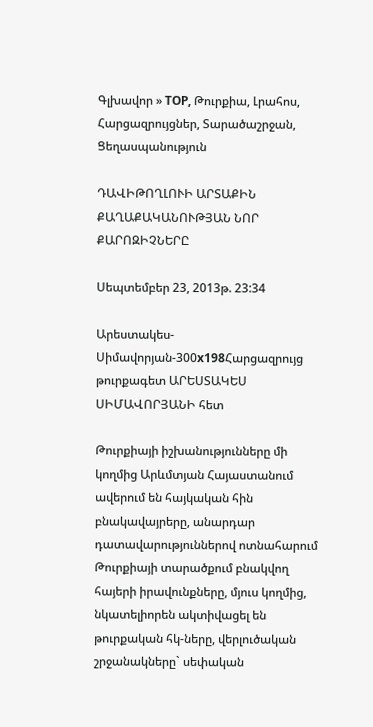Գլխավոր » TOP, Թուրքիա, Լրահոս, Հարցազրույցներ, Տարածաշրջան, Ցեղասպանություն

ԴԱՎԻԹՈՂԼՈՒԻ ԱՐՏԱՔԻՆ ՔԱՂԱՔԱԿԱՆՈՒԹՅԱՆ ՆՈՐ ՔԱՐՈԶԻՉՆԵՐԸ

Սեպտեմբեր 23, 2013թ. 23:34

Արեստակես-Սիմավորյան-300x198Հարցազրույց թուրքագետ ԱՐԵՍՏԱԿԵՍ ՍԻՄԱՎՈՐՅԱՆԻ հետ

Թուրքիայի իշխանությունները մի կողմից Արևմտյան Հայաստանում ավերում են հայկական հին բնակավայրերը, անարդար դատավարություններով ոտնահարում Թուրքիայի տարածքում բնակվող հայերի իրավունքները, մյուս կողմից, նկատելիորեն ակտիվացել են թուրքական հկ-ները, վերլուծական շրջանակները` սեփական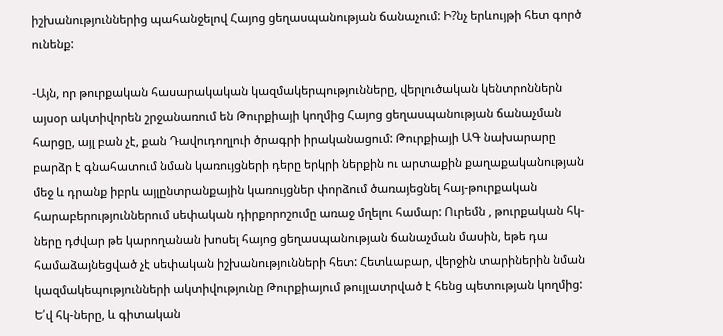իշխանություններից պահանջելով Հայոց ցեղասպանության ճանաչում: Ի?նչ երևույթի հետ գործ ունենք:

-Այն, որ թուրքական հասարակական կազմակերպությունները, վերլուծական կենտրոններն այսօր ակտիվորեն շրջանառում են Թուրքիայի կողմից Հայոց ցեղասպանության ճանաչման հարցը, այլ բան չէ, քան Դավուդողլուի ծրագրի իրականացում: Թուրքիայի ԱԳ նախարարը բարձր է գնահատում նման կառույցների դերը երկրի ներքին ու արտաքին քաղաքականության մեջ և դրանք իբրև այլընտրանքային կառույցներ փորձում ծառայեցնել հայ-թուրքական հարաբերություններում սեփական դիրքորոշումը առաջ մղելու համար: Ուրեմն , թուրքական հկ-ները դժվար թե կարողանան խոսել հայոց ցեղասպանության ճանաչման մասին, եթե դա համաձայնեցված չէ սեփական իշխանությունների հետ: Հետևաբար, վերջին տարիներին նման կազմակեպությունների ակտիվությունը Թուրքիայում թույլատրված է հենց պետության կողմից: Ե՛վ հկ-ները, և գիտական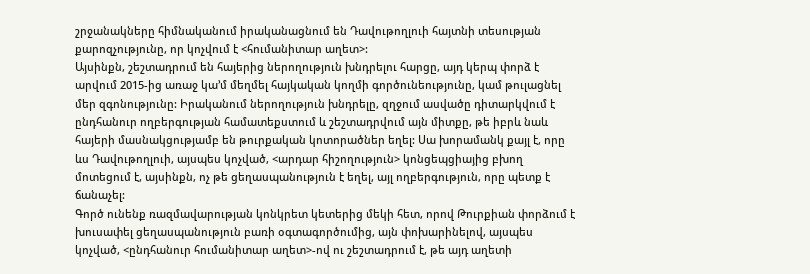շրջանակները հիմնականում իրականացնում են Դավութողլուի հայտնի տեսության քարոզչությունը, որ կոչվում է <հումանիտար աղետ>:
Այսինքն, շեշտադրում են հայերից ներողություն խնդրելու հարցը, այդ կերպ փորձ է արվում 2015-ից առաջ կա’մ մեղմել հայկական կողմի գործունեությունը, կամ թուլացնել մեր զգոնությունը: Իրականում ներողություն խնդրելը, զղջում ասվածը դիտարկվում է ընդհանուր ողբերգության համատեքստում և շեշտադրվում այն միտքը, թե իբրև նաև հայերի մասնակցությամբ են թուրքական կոտորածներ եղել: Սա խորամանկ քայլ է, որը ևս Դավութողլուի, այսպես կոչված, <արդար հիշողություն> կոնցեպցիայից բխող մոտեցում է, այսինքն, ոչ թե ցեղասպանություն է եղել, այլ ողբերգություն, որը պետք է ճանաչել:
Գործ ունենք ռազմավարության կոնկրետ կետերից մեկի հետ, որով Թուրքիան փորձում է խուսափել ցեղասպանություն բառի օգտագործումից, այն փոխարինելով, այսպես կոչված, <ընդհանուր հումանիտար աղետ>-ով ու շեշտադրում է, թե այդ աղետի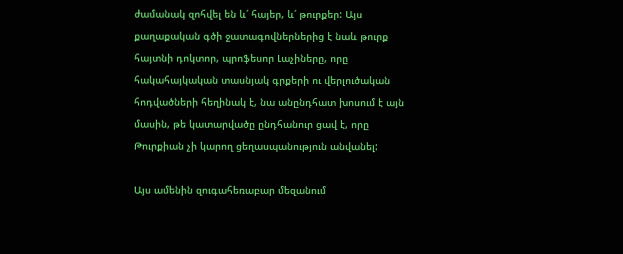ժամանակ զոհվել են և՛ հայեր, և՛ թուրքեր: Այս քաղաքական գծի ջատագովներներից է նաև թուրք հայտնի դոկտոր, պրոֆեսոր Լաչիները, որը հակահայկական տասնյակ գրքերի ու վերլուծական հոդվածների հեղինակ է, նա անընդհատ խոսում է այն մասին, թե կատարվածը ընդհանուր ցավ է, որը Թուրքիան չի կարող ցեղասպանություն անվանել:

Այս ամենին զուգահեռաբար մեզանում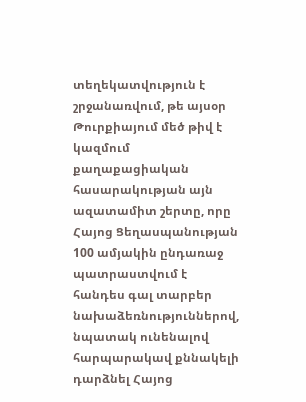տեղեկատվություն է շրջանառվում, թե այսօր Թուրքիայում մեծ թիվ է կազմում քաղաքացիական հասարակության այն ազատամիտ շերտը, որը Հայոց Ցեղասպանության 100 ամյակին ընդառաջ պատրաստվում է հանդես գալ տարբեր նախաձեռնություններով, նպատակ ունենալով հարպարակավ քննակելի դարձնել Հայոց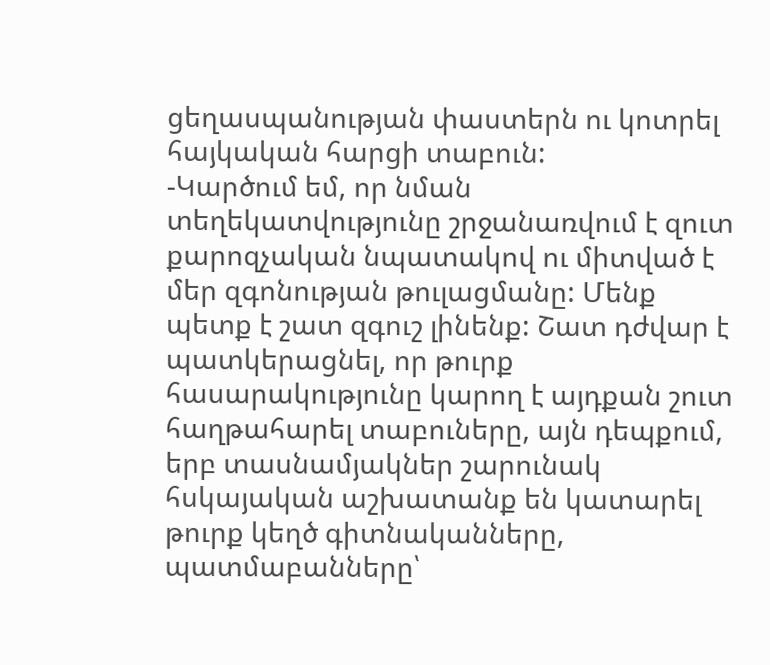ցեղասպանության փաստերն ու կոտրել հայկական հարցի տաբուն:
-Կարծում եմ, որ նման տեղեկատվությունը շրջանառվում է զուտ քարոզչական նպատակով ու միտված է մեր զգոնության թուլացմանը: Մենք պետք է շատ զգուշ լինենք: Շատ դժվար է պատկերացնել, որ թուրք հասարակությունը կարող է այդքան շուտ հաղթահարել տաբուները, այն դեպքում, երբ տասնամյակներ շարունակ հսկայական աշխատանք են կատարել թուրք կեղծ գիտնականները, պատմաբանները՝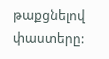թաքցնելով փաստերը: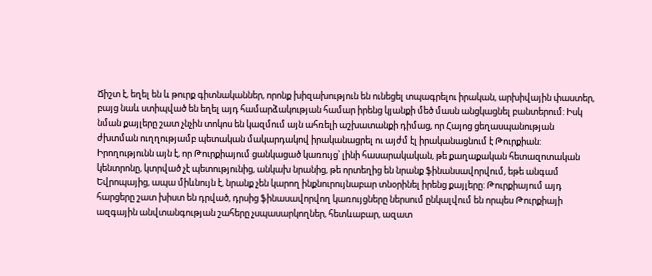Ճիշտ է, եղել են և թուրք գիտնականներ, որոնք խիզախություն են ունեցել տպագրելու իրական, արխիվային փաստեր, բայց նաև ստիպված են եղել այդ համարձակության համար իրենց կյանքի մեծ մասն անցկացնել բանտերում: Իսկ նման քայլերը շատ չնչին տոկոս են կազմում այն ահռելի աշխատանքի դիմաց, որ Հայոց ցեղասպանության ժխտման ուղղությամբ պետական մակարդակով իրականացրել ու այժմ էլ իրականացնում է Թուրքիան:
Իրողությունն այն է, որ Թուրքիայում ցանկացած կառույց՝ լինի հասարակական, թե քաղաքական հետազոտական կենտրոնը, կտրված չէ պետությունից, անկախ նրանից, թե որտեղից են նրանք ֆինանսավորվում, եթե անգամ Եվրոպայից, ապա միևնույն է, նրանք չեն կարող ինքնուրույնաբար տնօրինել իրենց քայլերը: Թուրքիայում այդ հարցերը շատ խիստ են դրված, դրսից ֆինասավորվող կառույցները ներսում ընկալվում են որպես Թուրքիայի ազգային անվտանգության շահերը չսպասարկողներ, հետևաբար, ազատ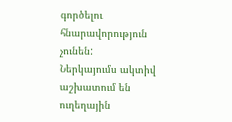գործելու հնարավորություն չունեն:
Ներկայումս ակտիվ աշխատում են ուղեղային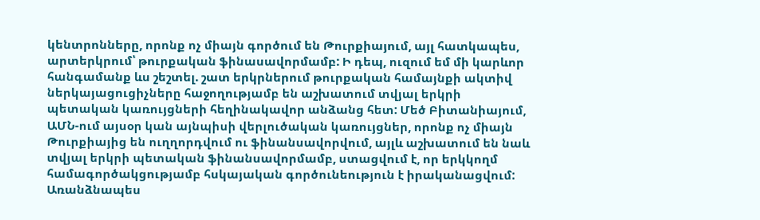կենտրոնները, որոնք ոչ միայն գործում են Թուրքիայում, այլ հատկապես, արտերկրում՝ թուրքական ֆինասավորմամբ: Ի դեպ, ուզում եմ մի կարևոր հանգամանք ևս շեշտել. շատ երկրներում թուրքական համայնքի ակտիվ ներկայացուցիչները հաջողությամբ են աշխատում տվյալ երկրի պետական կառույցների հեղինակավոր անձանց հետ: Մեծ Բիտանիայում, ԱՄՆ-ում այսօր կան այնպիսի վերլուծական կառույցներ, որոնք ոչ միայն Թուրքիայից են ուղղորդվում ու ֆինանսավորվում, այլև աշխատում են նաև տվյալ երկրի պետական ֆինանսավորմամբ, ստացվում է, որ երկկողմ համագործակցությամբ հսկայական գործունեություն է իրականացվում: Առանձնապես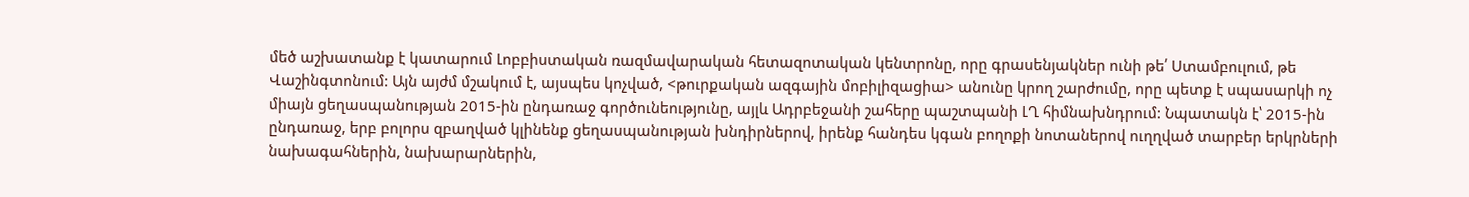մեծ աշխատանք է կատարում Լոբբիստական ռազմավարական հետազոտական կենտրոնը, որը գրասենյակներ ունի թե՛ Ստամբուլում, թե Վաշինգտոնում: Այն այժմ մշակում է, այսպես կոչված, <թուրքական ազգային մոբիլիզացիա> անունը կրող շարժումը, որը պետք է սպասարկի ոչ միայն ցեղասպանության 2015-ին ընդառաջ գործունեությունը, այլև Ադրբեջանի շահերը պաշտպանի ԼՂ հիմնախնդրում: Նպատակն է՝ 2015-ին ընդառաջ, երբ բոլորս զբաղված կլինենք ցեղասպանության խնդիրներով, իրենք հանդես կգան բողոքի նոտաներով ուղղված տարբեր երկրների նախագահներին, նախարարներին,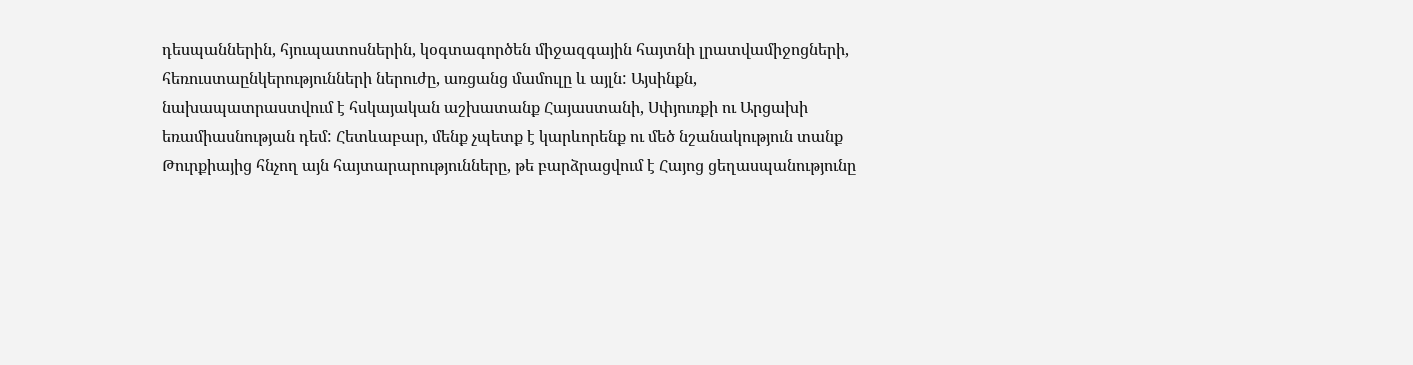դեսպաններին, հյուպատոսներին, կօգտագործեն միջազգային հայտնի լրատվամիջոցների, հեռուստաընկերությունների ներուժը, առցանց մամուլը և այլն: Այսինքն, նախապատրաստվում է հսկայական աշխատանք Հայաստանի, Սփյուռքի ու Արցախի եռամիասնության դեմ: Հետևաբար, մենք չպետք է կարևորենք ու մեծ նշանակություն տանք Թուրքիայից հնչող այն հայտարարությունները, թե բարձրացվում է Հայոց ցեղասպանությունը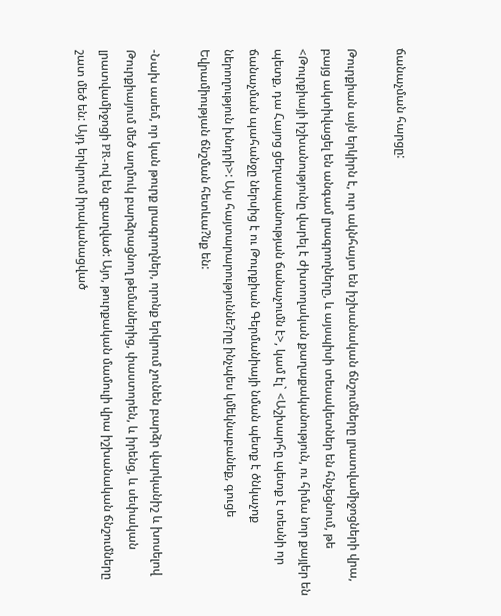ճանաչման հարցը:

Թուրքիան այն երկիրն է, ուր ակնհայտ են իշխանական ճնշումները լրատվամիջոցների վրա, բայց ակտիվացել են անգամ լրագրողները, և այսպիսի տեսակետներ են հնչեցնում, թե <Թուրքիայի իշխանությունը վարել է ժխտողական քաղաքականություն, ու հիմա նոր քայլեր են պետք, դա Հայոց ցեղասպանության ճանաչումն է>, կամ էլ` <Աշխարհը պետք է տեսնի որ ճանաչման պահանջը ներսից է ու Թուրքիան Գերմանիայի նման պետք է ծնկաչոք ներողություն խնդրի>: Այս հայտարարություննե?րը ինչպես կմեկնաբանեք, գուցե Եվրամիության ճնշման հետևա?նք են:

-Նախ ասեմ, որ կան թուրք լրագրողներ, որոնք երկրում չունեն բարձր վարկանիշ և խոսելով Թուրքիայում մեծ աղմուկ բարձրացնող թեմաներից, փաստորեն, և իրենց, և սեփական լրատվամիջոցի PR-ով են զբաղված: Այո, թուրքական մամուլի վրա իշխանական ճնշումները շատ մեծ են: Այդ երկրում իրականացված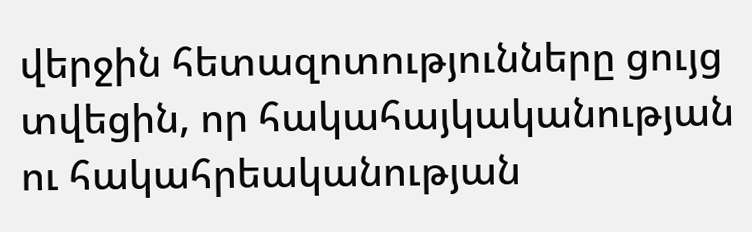վերջին հետազոտությունները ցույց տվեցին, որ հակահայկականության ու հակահրեականության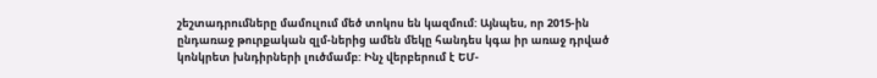շեշտադրումները մամուլում մեծ տոկոս են կազմում: Այնպես, որ 2015-ին ընդառաջ թուրքական զլմ-ներից ամեն մեկը հանդես կգա իր առաջ դրված կոնկրետ խնդիրների լուծմամբ: Ինչ վերբերում է ԵՄ-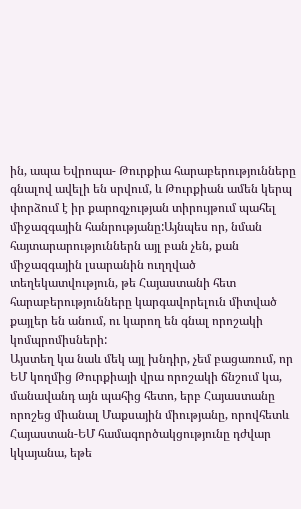ին, ապա Եվրոպա- Թուրքիա հարաբերությունները գնալով ավելի են սրվում, և Թուրքիան ամեն կերպ փորձում է իր քարոզչության տիրույթում պահել միջազգային հանրությանը:Այնպես որ, նման հայտարարություններն այլ բան չեն, քան միջազգային լսարանին ուղղված տեղեկատվություն, թե Հայաստանի հետ հարաբերությունները կարգավորելուն միտված քայլեր են անում, ու կարող են գնալ որոշակի կոմպրոմիսների:
Այստեղ կա նաև մեկ այլ խնդիր, չեմ բացառում, որ ԵՄ կողմից Թուրքիայի վրա որոշակի ճնշում կա, մանավանդ այն պահից հետո, երբ Հայաստանը որոշեց միանալ Մաքսային միությանը, որովհետև Հայաստան-ԵՄ համագործակցությունը դժվար կկայանա, եթե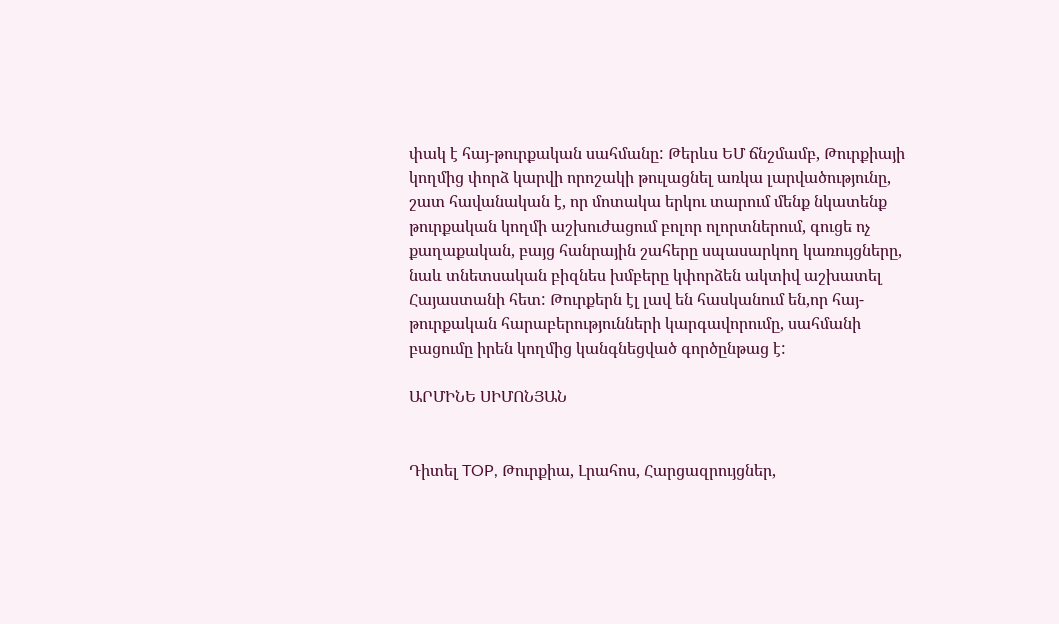փակ է հայ-թուրքական սահմանը: Թերևս ԵՄ ճնշմամբ, Թուրքիայի կողմից փորձ կարվի որոշակի թուլացնել առկա լարվածությունը, շատ հավանական է, որ մոտակա երկու տարում մենք նկատենք թուրքական կողմի աշխուժացում բոլոր ոլորտներում, գուցե ոչ քաղաքական, բայց հանրային շահերը սպասարկող կառույցները, նաև տնետսական բիզնես խմբերը կփորձեն ակտիվ աշխատել Հայաստանի հետ: Թուրքերն էլ լավ են հասկանում են,որ հայ-թուրքական հարաբերությունների կարգավորումը, սահմանի բացումը իրեն կողմից կանգնեցված գործընթաց է:

ԱՐՄԻՆԵ ՍԻՄՈՆՅԱՆ


Դիտել TOP, Թուրքիա, Լրահոս, Հարցազրույցներ,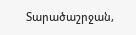Տարածաշրջան,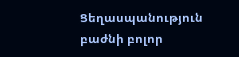Ցեղասպանություն բաժնի բոլոր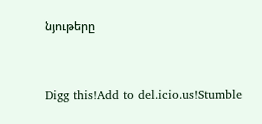նյութերը



Digg this!Add to del.icio.us!Stumble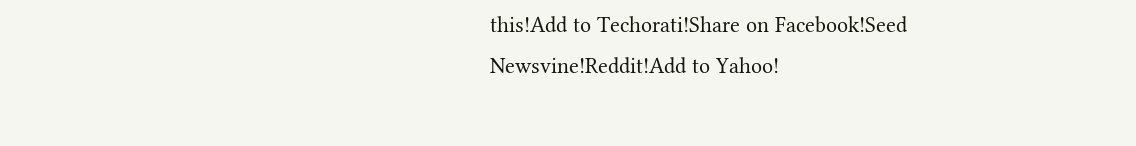this!Add to Techorati!Share on Facebook!Seed Newsvine!Reddit!Add to Yahoo!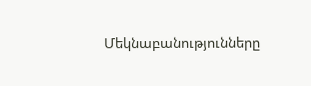Մեկնաբանությունները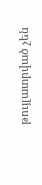թույլատրված չեն